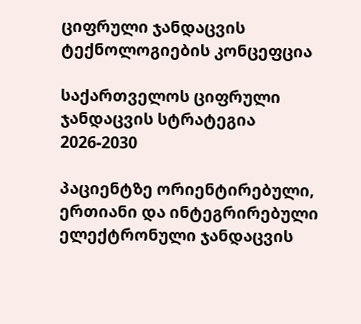ციფრული ჯანდაცვის ტექნოლოგიების კონცეფცია

საქართველოს ციფრული ჯანდაცვის სტრატეგია
2026-2030

პაციენტზე ორიენტირებული, ერთიანი და ინტეგრირებული ელექტრონული ჯანდაცვის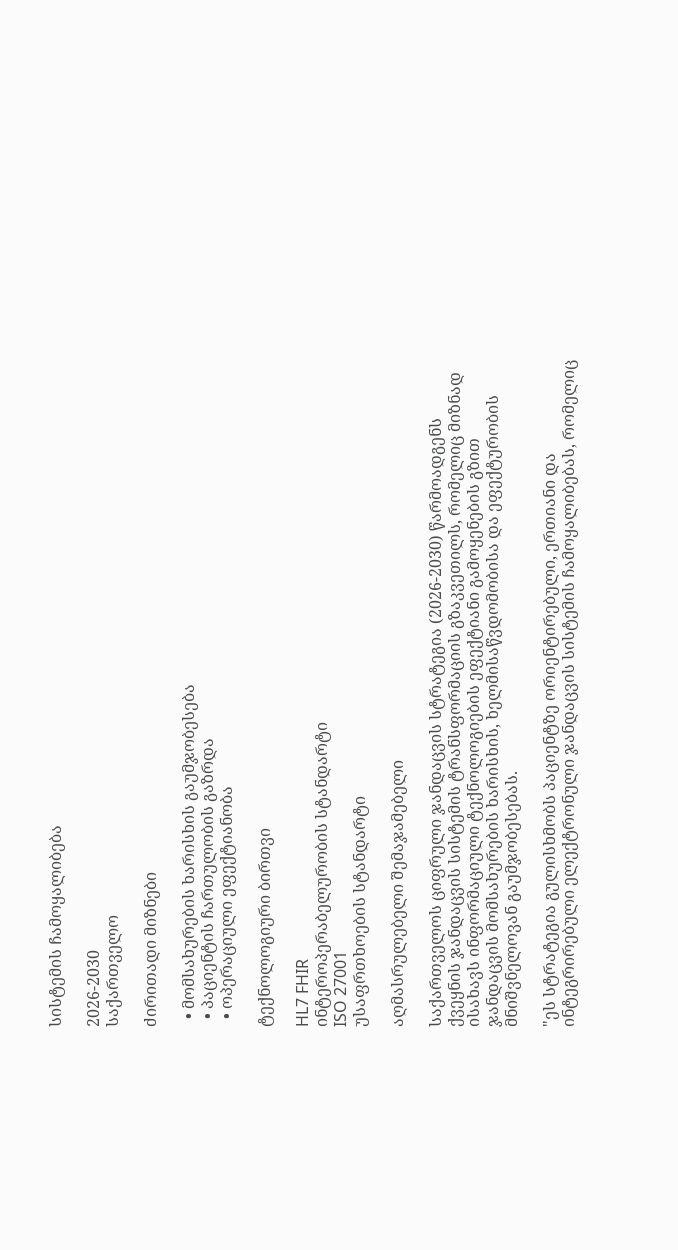სისტემის ჩამოყალიბება

2026-2030
საქართველო

ძირითადი მიზნები

  • მომსახურების ხარისხის გაუმჯობესება
  • პაციენტის ჩართულობის გაზრდა
  • ოპერაციული ეფექტიანობა

ტექნოლოგიური ბირთვი

HL7 FHIR
ინტეროპერაბელურობის სტანდარტი
ISO 27001
უსაფრთხოების სტანდარტი

აღმასრულებელი შემაჯამებელი

საქართველოს ციფრული ჯანდაცვის სტრატეგია (2026-2030) წარმოადგენს ქვეყნის ჯანდაცვის სისტემის ტრანსფორმაციის გზაკვეთილს, რომელიც მიზნად ისახავს ინფორმაციული ტექნოლოგიების ეფექტიანი გამოყენების გზით ჯანდაცვის მომსახურების ხარისხის, ხელმისაწვდომობისა და ეფექტურობის მნიშვნელოვან გაუმჯობესებას.

"ეს სტრატეგია გულისხმობს პაციენტზე ორიენტირებული, ერთიანი და ინტეგრირებული ელექტრონული ჯანდაცვის სისტემის ჩამოყალიბებას, რომელიც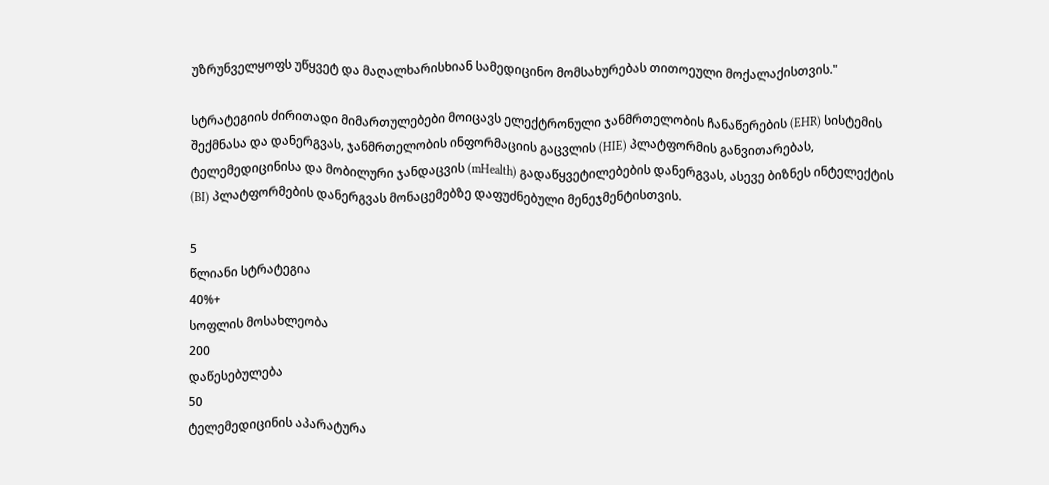უზრუნველყოფს უწყვეტ და მაღალხარისხიან სამედიცინო მომსახურებას თითოეული მოქალაქისთვის."

სტრატეგიის ძირითადი მიმართულებები მოიცავს ელექტრონული ჯანმრთელობის ჩანაწერების (EHR) სისტემის შექმნასა და დანერგვას, ჯანმრთელობის ინფორმაციის გაცვლის (HIE) პლატფორმის განვითარებას, ტელემედიცინისა და მობილური ჯანდაცვის (mHealth) გადაწყვეტილებების დანერგვას, ასევე ბიზნეს ინტელექტის (BI) პლატფორმების დანერგვას მონაცემებზე დაფუძნებული მენეჯმენტისთვის.

5
წლიანი სტრატეგია
40%+
სოფლის მოსახლეობა
200
დაწესებულება
50
ტელემედიცინის აპარატურა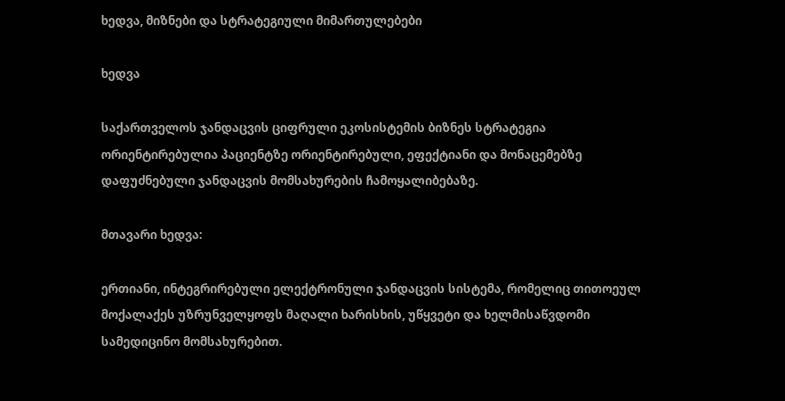ხედვა, მიზნები და სტრატეგიული მიმართულებები

ხედვა

საქართველოს ჯანდაცვის ციფრული ეკოსისტემის ბიზნეს სტრატეგია ორიენტირებულია პაციენტზე ორიენტირებული, ეფექტიანი და მონაცემებზე დაფუძნებული ჯანდაცვის მომსახურების ჩამოყალიბებაზე.

მთავარი ხედვა:

ერთიანი, ინტეგრირებული ელექტრონული ჯანდაცვის სისტემა, რომელიც თითოეულ მოქალაქეს უზრუნველყოფს მაღალი ხარისხის, უწყვეტი და ხელმისაწვდომი სამედიცინო მომსახურებით.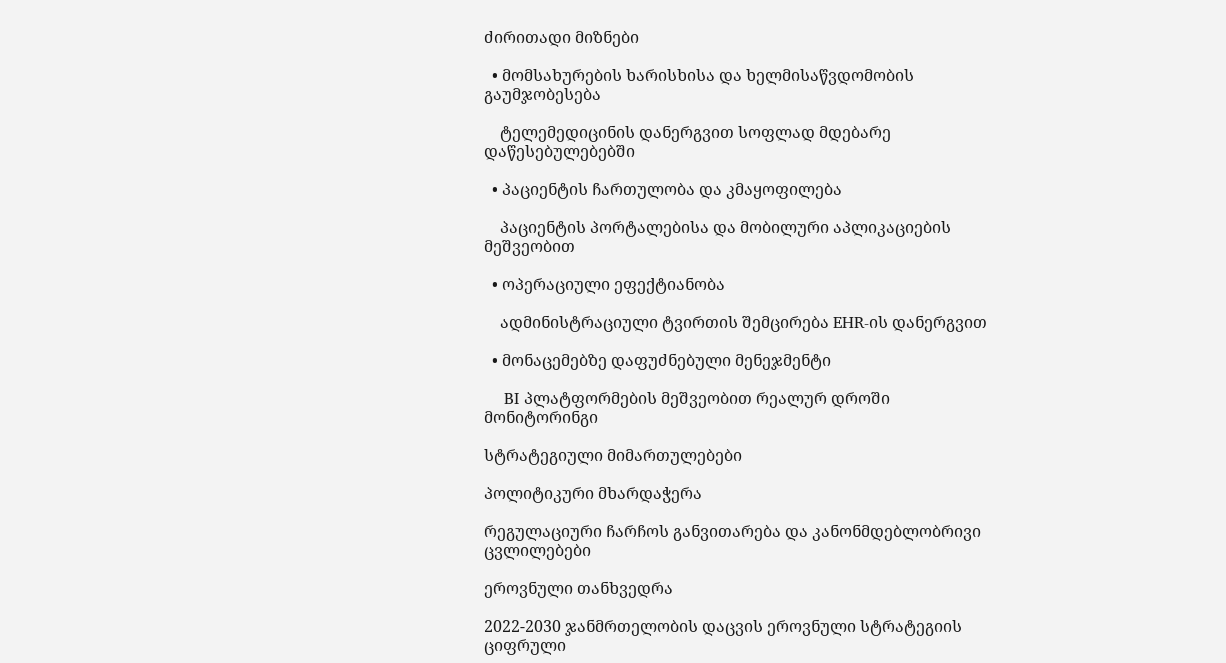ძირითადი მიზნები

  • მომსახურების ხარისხისა და ხელმისაწვდომობის გაუმჯობესება

    ტელემედიცინის დანერგვით სოფლად მდებარე დაწესებულებებში

  • პაციენტის ჩართულობა და კმაყოფილება

    პაციენტის პორტალებისა და მობილური აპლიკაციების მეშვეობით

  • ოპერაციული ეფექტიანობა

    ადმინისტრაციული ტვირთის შემცირება EHR-ის დანერგვით

  • მონაცემებზე დაფუძნებული მენეჯმენტი

    BI პლატფორმების მეშვეობით რეალურ დროში მონიტორინგი

სტრატეგიული მიმართულებები

პოლიტიკური მხარდაჭერა

რეგულაციური ჩარჩოს განვითარება და კანონმდებლობრივი ცვლილებები

ეროვნული თანხვედრა

2022-2030 ჯანმრთელობის დაცვის ეროვნული სტრატეგიის ციფრული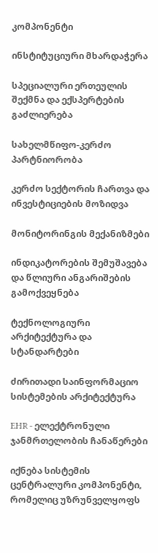კომპონენტი

ინსტიტუციური მხარდაჭერა

სპეციალური ერთეულის შექმნა და ექსპერტების გაძლიერება

სახელმწიფო-კერძო პარტნიორობა

კერძო სექტორის ჩართვა და ინვესტიციების მოზიდვა

მონიტორინგის მექანიზმები

ინდიკატორების შემუშავება და წლიური ანგარიშების გამოქვეყნება

ტექნოლოგიური არქიტექტურა და სტანდარტები

ძირითადი საინფორმაციო სისტემების არქიტექტურა

EHR - ელექტრონული ჯანმრთელობის ჩანაწერები

იქნება სისტემის ცენტრალური კომპონენტი, რომელიც უზრუნველყოფს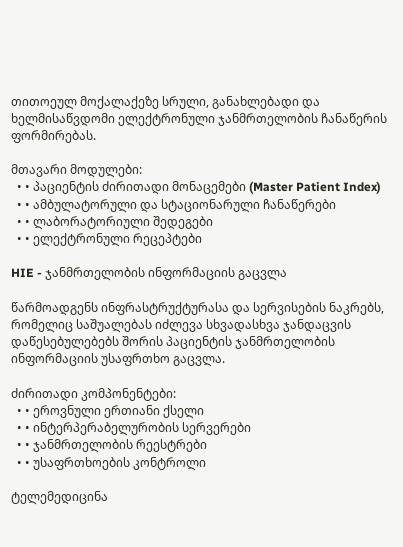თითოეულ მოქალაქეზე სრული, განახლებადი და ხელმისაწვდომი ელექტრონული ჯანმრთელობის ჩანაწერის ფორმირებას.

მთავარი მოდულები:
  • • პაციენტის ძირითადი მონაცემები (Master Patient Index)
  • • ამბულატორული და სტაციონარული ჩანაწერები
  • • ლაბორატორიული შედეგები
  • • ელექტრონული რეცეპტები

HIE - ჯანმრთელობის ინფორმაციის გაცვლა

წარმოადგენს ინფრასტრუქტურასა და სერვისების ნაკრებს, რომელიც საშუალებას იძლევა სხვადასხვა ჯანდაცვის დაწესებულებებს შორის პაციენტის ჯანმრთელობის ინფორმაციის უსაფრთხო გაცვლა.

ძირითადი კომპონენტები:
  • • ეროვნული ერთიანი ქსელი
  • • ინტერპერაბელურობის სერვერები
  • • ჯანმრთელობის რეესტრები
  • • უსაფრთხოების კონტროლი

ტელემედიცინა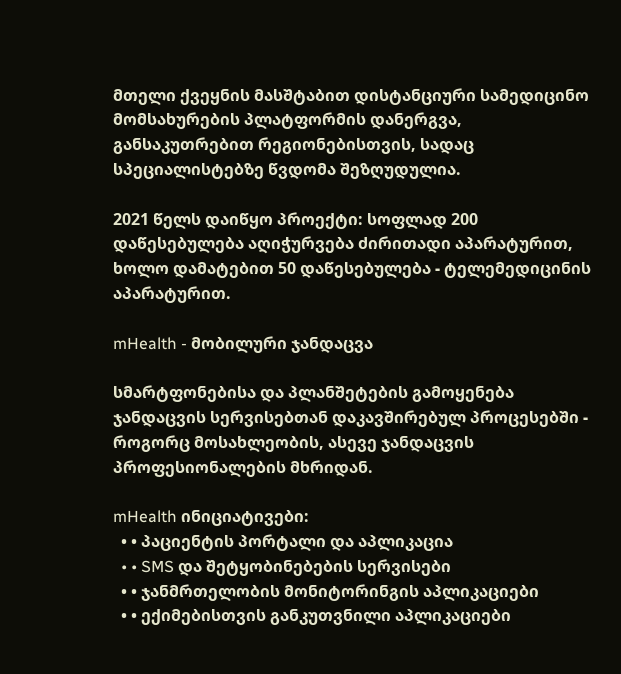მთელი ქვეყნის მასშტაბით დისტანციური სამედიცინო მომსახურების პლატფორმის დანერგვა, განსაკუთრებით რეგიონებისთვის, სადაც სპეციალისტებზე წვდომა შეზღუდულია.

2021 წელს დაიწყო პროექტი: სოფლად 200 დაწესებულება აღიჭურვება ძირითადი აპარატურით, ხოლო დამატებით 50 დაწესებულება - ტელემედიცინის აპარატურით.

mHealth - მობილური ჯანდაცვა

სმარტფონებისა და პლანშეტების გამოყენება ჯანდაცვის სერვისებთან დაკავშირებულ პროცესებში - როგორც მოსახლეობის, ასევე ჯანდაცვის პროფესიონალების მხრიდან.

mHealth ინიციატივები:
  • • პაციენტის პორტალი და აპლიკაცია
  • • SMS და შეტყობინებების სერვისები
  • • ჯანმრთელობის მონიტორინგის აპლიკაციები
  • • ექიმებისთვის განკუთვნილი აპლიკაციები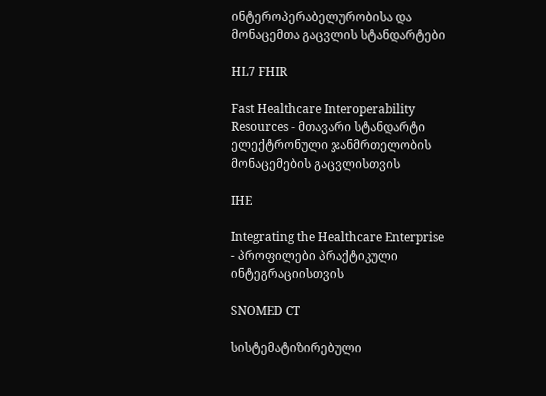ინტეროპერაბელურობისა და მონაცემთა გაცვლის სტანდარტები

HL7 FHIR

Fast Healthcare Interoperability Resources - მთავარი სტანდარტი ელექტრონული ჯანმრთელობის მონაცემების გაცვლისთვის

IHE

Integrating the Healthcare Enterprise - პროფილები პრაქტიკული ინტეგრაციისთვის

SNOMED CT

სისტემატიზირებული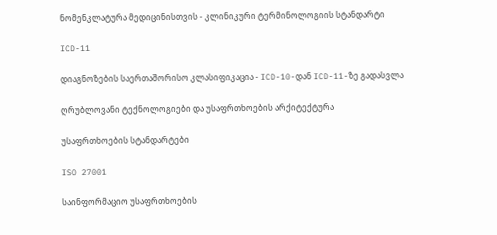ნომენკლატურა მედიცინისთვის - კლინიკური ტერმინოლოგიის სტანდარტი

ICD-11

დიაგნოზების საერთაშორისო კლასიფიკაცია - ICD-10-დან ICD-11-ზე გადასვლა

ღრუბლოვანი ტექნოლოგიები და უსაფრთხოების არქიტექტურა

უსაფრთხოების სტანდარტები

ISO 27001

საინფორმაციო უსაფრთხოების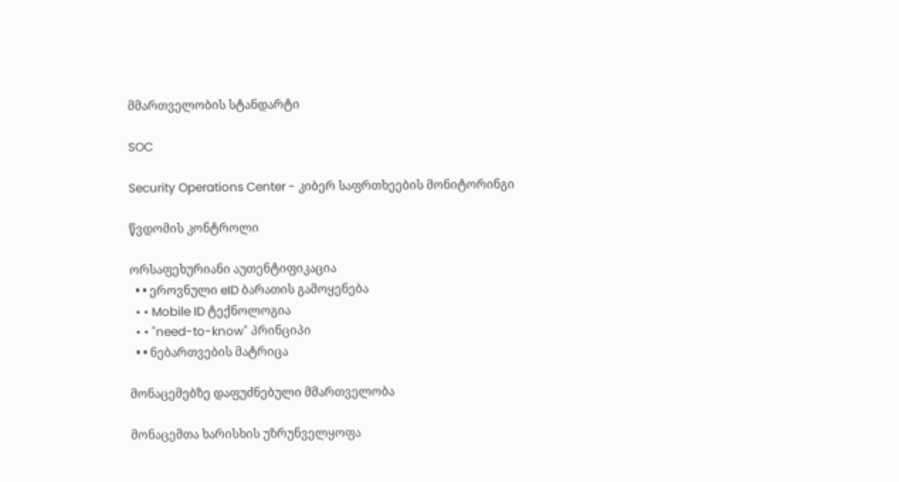მმართველობის სტანდარტი

SOC

Security Operations Center - კიბერ საფრთხეების მონიტორინგი

წვდომის კონტროლი

ორსაფეხურიანი აუთენტიფიკაცია
  • • ეროვნული eID ბარათის გამოყენება
  • • Mobile ID ტექნოლოგია
  • • "need-to-know" პრინციპი
  • • ნებართვების მატრიცა

მონაცემებზე დაფუძნებული მმართველობა

მონაცემთა ხარისხის უზრუნველყოფა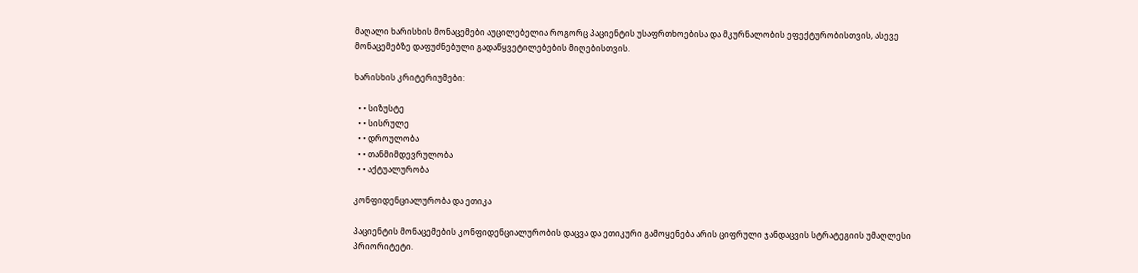მაღალი ხარისხის მონაცემები აუცილებელია როგორც პაციენტის უსაფრთხოებისა და მკურნალობის ეფექტურობისთვის, ასევე მონაცემებზე დაფუძნებული გადაწყვეტილებების მიღებისთვის.

ხარისხის კრიტერიუმები:

  • • სიზუსტე
  • • სისრულე
  • • დროულობა
  • • თანმიმდევრულობა
  • • აქტუალურობა

კონფიდენციალურობა და ეთიკა

პაციენტის მონაცემების კონფიდენციალურობის დაცვა და ეთიკური გამოყენება არის ციფრული ჯანდაცვის სტრატეგიის უმაღლესი პრიორიტეტი.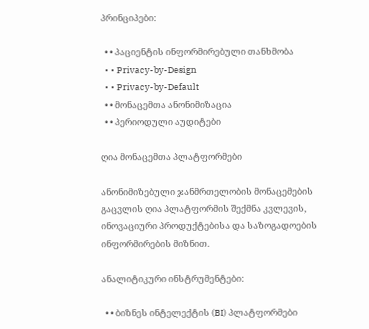პრინციპები:

  • • პაციენტის ინფორმირებული თანხმობა
  • • Privacy-by-Design
  • • Privacy-by-Default
  • • მონაცემთა ანონიმიზაცია
  • • პერიოდული აუდიტები

ღია მონაცემთა პლატფორმები

ანონიმიზებული ჯანმრთელობის მონაცემების გაცვლის ღია პლატფორმის შექმნა კვლევის, ინოვაციური პროდუქტებისა და საზოგადოების ინფორმირების მიზნით.

ანალიტიკური ინსტრუმენტები:

  • • ბიზნეს ინტელექტის (BI) პლატფორმები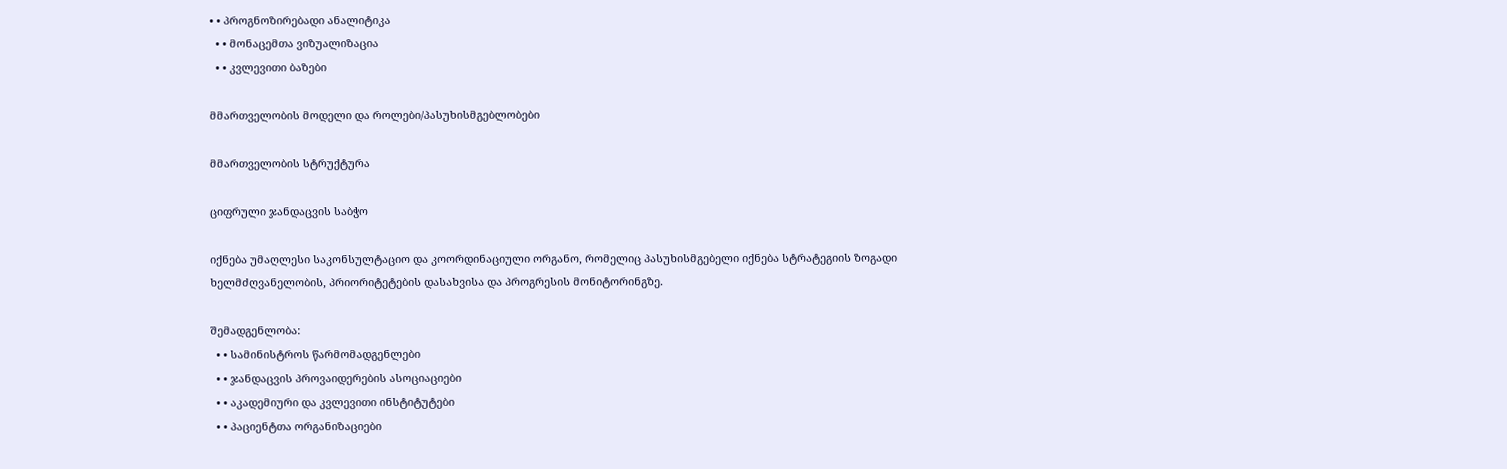• • პროგნოზირებადი ანალიტიკა
  • • მონაცემთა ვიზუალიზაცია
  • • კვლევითი ბაზები

მმართველობის მოდელი და როლები/პასუხისმგებლობები

მმართველობის სტრუქტურა

ციფრული ჯანდაცვის საბჭო

იქნება უმაღლესი საკონსულტაციო და კოორდინაციული ორგანო, რომელიც პასუხისმგებელი იქნება სტრატეგიის ზოგადი ხელმძღვანელობის, პრიორიტეტების დასახვისა და პროგრესის მონიტორინგზე.

შემადგენლობა:
  • • სამინისტროს წარმომადგენლები
  • • ჯანდაცვის პროვაიდერების ასოციაციები
  • • აკადემიური და კვლევითი ინსტიტუტები
  • • პაციენტთა ორგანიზაციები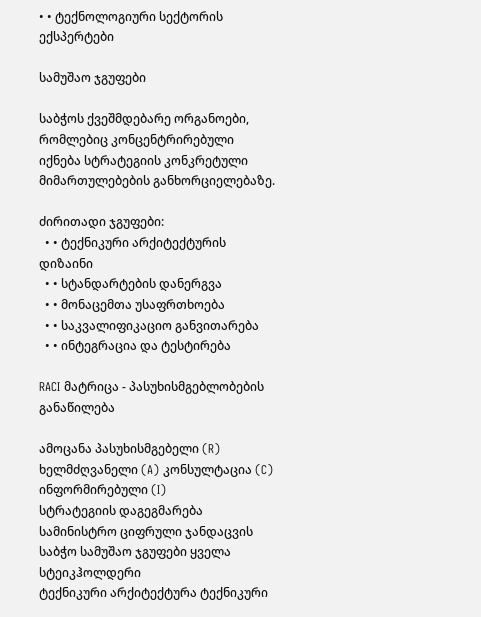• • ტექნოლოგიური სექტორის ექსპერტები

სამუშაო ჯგუფები

საბჭოს ქვეშმდებარე ორგანოები, რომლებიც კონცენტრირებული იქნება სტრატეგიის კონკრეტული მიმართულებების განხორციელებაზე.

ძირითადი ჯგუფები:
  • • ტექნიკური არქიტექტურის დიზაინი
  • • სტანდარტების დანერგვა
  • • მონაცემთა უსაფრთხოება
  • • საკვალიფიკაციო განვითარება
  • • ინტეგრაცია და ტესტირება

RACI მატრიცა - პასუხისმგებლობების განაწილება

ამოცანა პასუხისმგებელი (R) ხელმძღვანელი (A) კონსულტაცია (C) ინფორმირებული (I)
სტრატეგიის დაგეგმარება სამინისტრო ციფრული ჯანდაცვის საბჭო სამუშაო ჯგუფები ყველა სტეიკჰოლდერი
ტექნიკური არქიტექტურა ტექნიკური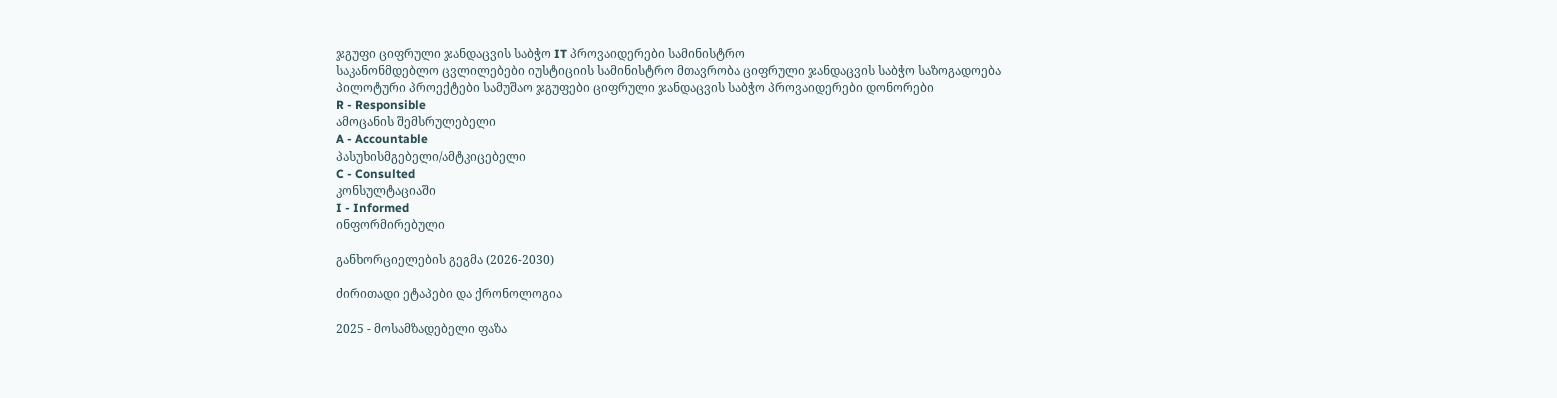ჯგუფი ციფრული ჯანდაცვის საბჭო IT პროვაიდერები სამინისტრო
საკანონმდებლო ცვლილებები იუსტიციის სამინისტრო მთავრობა ციფრული ჯანდაცვის საბჭო საზოგადოება
პილოტური პროექტები სამუშაო ჯგუფები ციფრული ჯანდაცვის საბჭო პროვაიდერები დონორები
R - Responsible
ამოცანის შემსრულებელი
A - Accountable
პასუხისმგებელი/ამტკიცებელი
C - Consulted
კონსულტაციაში
I - Informed
ინფორმირებული

განხორციელების გეგმა (2026-2030)

ძირითადი ეტაპები და ქრონოლოგია

2025 - მოსამზადებელი ფაზა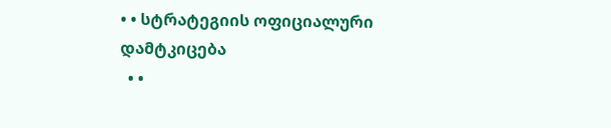• • სტრატეგიის ოფიციალური დამტკიცება
  • •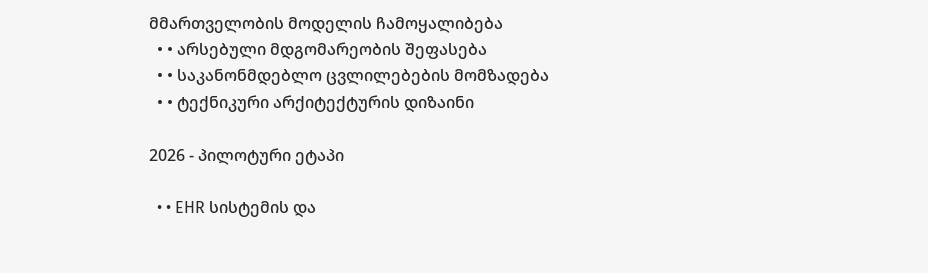მმართველობის მოდელის ჩამოყალიბება
  • • არსებული მდგომარეობის შეფასება
  • • საკანონმდებლო ცვლილებების მომზადება
  • • ტექნიკური არქიტექტურის დიზაინი

2026 - პილოტური ეტაპი

  • • EHR სისტემის და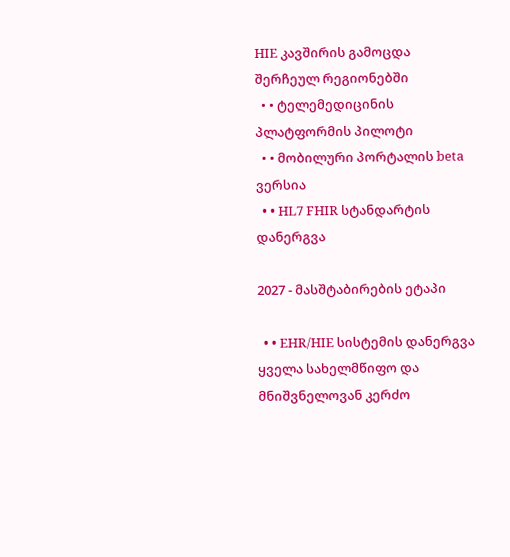HIE კავშირის გამოცდა შერჩეულ რეგიონებში
  • • ტელემედიცინის პლატფორმის პილოტი
  • • მობილური პორტალის beta ვერსია
  • • HL7 FHIR სტანდარტის დანერგვა

2027 - მასშტაბირების ეტაპი

  • • EHR/HIE სისტემის დანერგვა ყველა სახელმწიფო და მნიშვნელოვან კერძო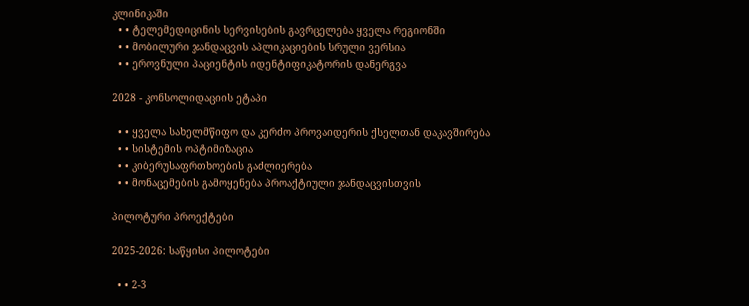კლინიკაში
  • • ტელემედიცინის სერვისების გავრცელება ყველა რეგიონში
  • • მობილური ჯანდაცვის აპლიკაციების სრული ვერსია
  • • ეროვნული პაციენტის იდენტიფიკატორის დანერგვა

2028 - კონსოლიდაციის ეტაპი

  • • ყველა სახელმწიფო და კერძო პროვაიდერის ქსელთან დაკავშირება
  • • სისტემის ოპტიმიზაცია
  • • კიბერუსაფრთხოების გაძლიერება
  • • მონაცემების გამოყენება პროაქტიული ჯანდაცვისთვის

პილოტური პროექტები

2025-2026: საწყისი პილოტები

  • • 2-3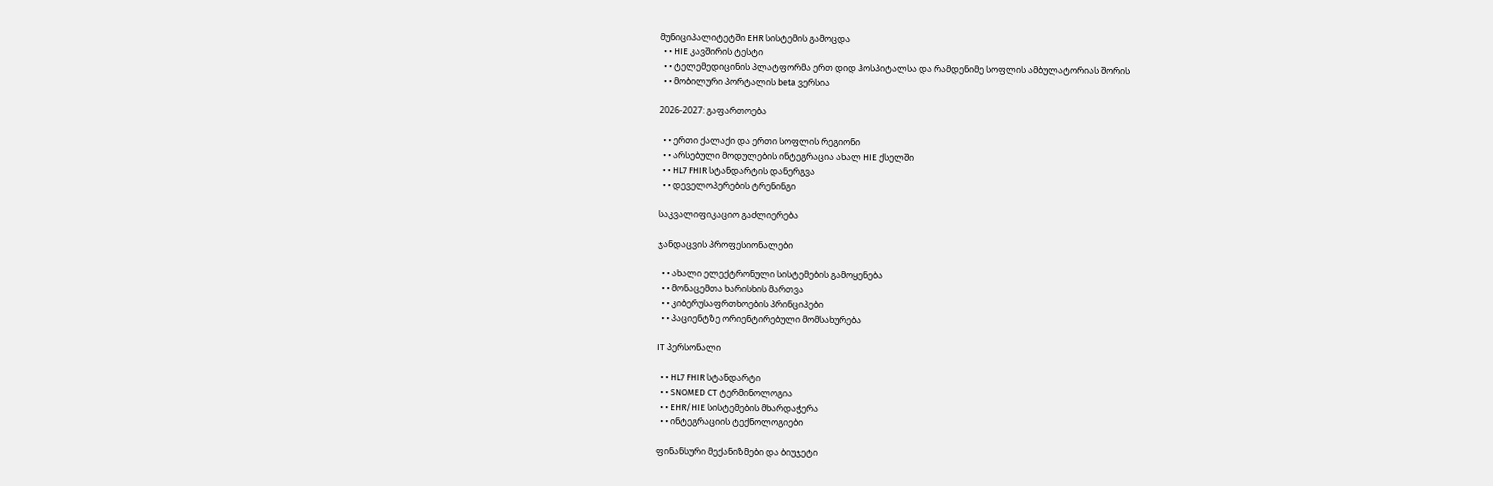მუნიციპალიტეტში EHR სისტემის გამოცდა
  • • HIE კავშირის ტესტი
  • • ტელემედიცინის პლატფორმა ერთ დიდ ჰოსპიტალსა და რამდენიმე სოფლის ამბულატორიას შორის
  • • მობილური პორტალის beta ვერსია

2026-2027: გაფართოება

  • • ერთი ქალაქი და ერთი სოფლის რეგიონი
  • • არსებული მოდულების ინტეგრაცია ახალ HIE ქსელში
  • • HL7 FHIR სტანდარტის დანერგვა
  • • დეველოპერების ტრენინგი

საკვალიფიკაციო გაძლიერება

ჯანდაცვის პროფესიონალები

  • • ახალი ელექტრონული სისტემების გამოყენება
  • • მონაცემთა ხარისხის მართვა
  • • კიბერუსაფრთხოების პრინციპები
  • • პაციენტზე ორიენტირებული მომსახურება

IT პერსონალი

  • • HL7 FHIR სტანდარტი
  • • SNOMED CT ტერმინოლოგია
  • • EHR/HIE სისტემების მხარდაჭერა
  • • ინტეგრაციის ტექნოლოგიები

ფინანსური მექანიზმები და ბიუჯეტი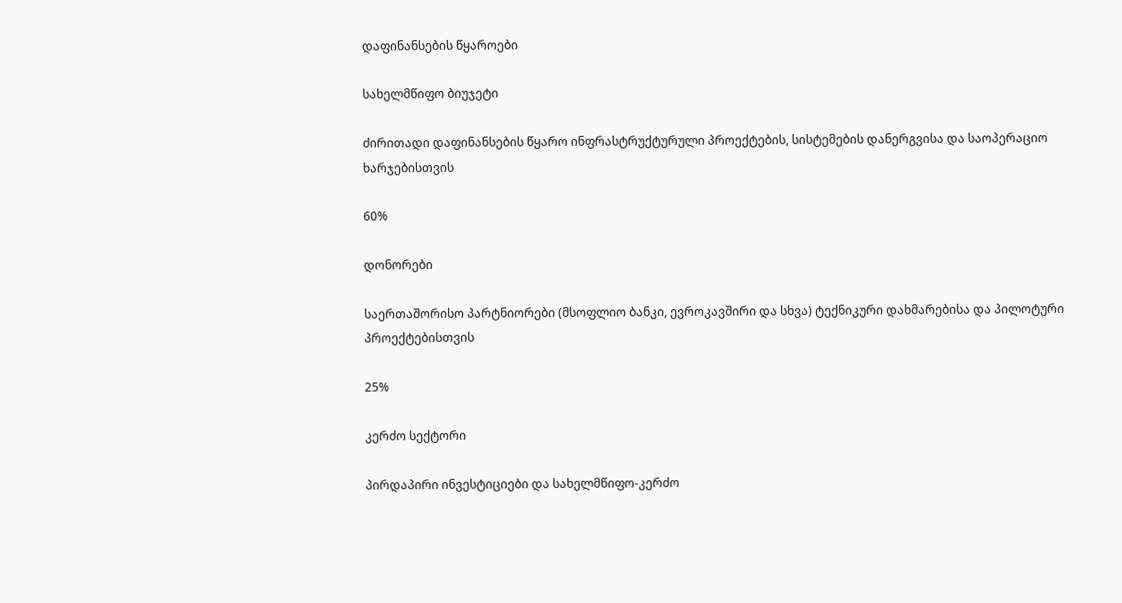დაფინანსების წყაროები

სახელმწიფო ბიუჯეტი

ძირითადი დაფინანსების წყარო ინფრასტრუქტურული პროექტების, სისტემების დანერგვისა და საოპერაციო ხარჯებისთვის

60%

დონორები

საერთაშორისო პარტნიორები (მსოფლიო ბანკი, ევროკავშირი და სხვა) ტექნიკური დახმარებისა და პილოტური პროექტებისთვის

25%

კერძო სექტორი

პირდაპირი ინვესტიციები და სახელმწიფო-კერძო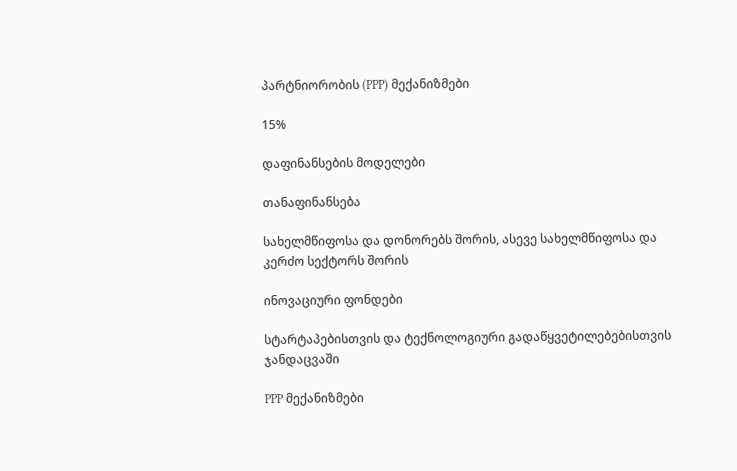პარტნიორობის (PPP) მექანიზმები

15%

დაფინანსების მოდელები

თანაფინანსება

სახელმწიფოსა და დონორებს შორის, ასევე სახელმწიფოსა და კერძო სექტორს შორის

ინოვაციური ფონდები

სტარტაპებისთვის და ტექნოლოგიური გადაწყვეტილებებისთვის ჯანდაცვაში

PPP მექანიზმები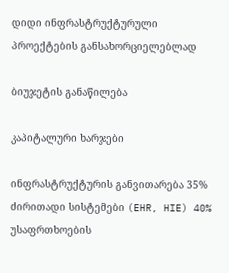დიდი ინფრასტრუქტურული პროექტების განსახორციელებლად

ბიუჯეტის განაწილება

კაპიტალური ხარჯები

ინფრასტრუქტურის განვითარება 35%
ძირითადი სისტემები (EHR, HIE) 40%
უსაფრთხოების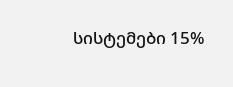სისტემები 15%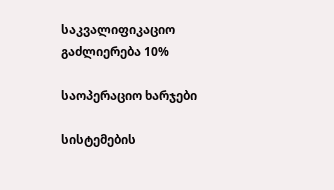საკვალიფიკაციო გაძლიერება 10%

საოპერაციო ხარჯები

სისტემების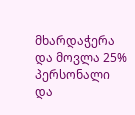მხარდაჭერა და მოვლა 25%
პერსონალი და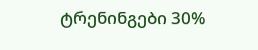ტრენინგები 30%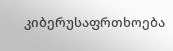კიბერუსაფრთხოება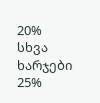20%
სხვა ხარჯები 25%